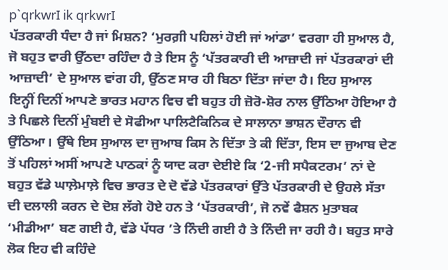p`qrkwrI ik qrkwrI
ਪੱਤਰਕਾਰੀ ਧੰਦਾ ਹੈ ਜਾਂ ਮਿਸ਼ਨ? ‘ਮੁਰਗ਼ੀ ਪਹਿਲਾਂ ਹੋਈ ਜਾਂ ਆਂਡਾ’ ਵਰਗਾ ਹੀ ਸੁਆਲ ਹੈ, ਜੋ ਬਹੁਤ ਵਾਰੀ ਉੱਠਦਾ ਰਹਿੰਦਾ ਹੈ ਤੇ ਇਸ ਨੂੰ ‘ਪੱਤਰਕਾਰੀ ਦੀ ਆਜ਼ਾਦੀ ਜਾਂ ਪੱਤਰਕਾਰਾਂ ਦੀ ਆਜ਼ਾਦੀ’ ਦੇ ਸੁਆਲ ਵਾਂਗ ਹੀ, ਉੱਠਣ ਸਾਰ ਹੀ ਬਿਠਾ ਦਿੱਤਾ ਜਾਂਦਾ ਹੈ। ਇਹ ਸੁਆਲ ਇਨ੍ਹੀਂ ਦਿਨੀਂ ਆਪਣੇ ਭਾਰਤ ਮਹਾਨ ਵਿਚ ਵੀ ਬਹੁਤ ਹੀ ਜ਼ੋਰੋ-ਸ਼ੋਰ ਨਾਲ ਉੱਠਿਆ ਹੋਇਆ ਹੈ ਤੇ ਪਿਛਲੇ ਦਿਨੀਂ ਮੁੰਬਈ ਦੇ ਸੋਫੀਆ ਪਾਲਿਟੈਕਿਨਿਕ ਦੇ ਸਾਲਾਨਾ ਭਾਸ਼ਨ ਦੌਰਾਨ ਵੀ ਉੱਠਿਆ। ਉੱਥੇ ਇਸ ਸੁਆਲ ਦਾ ਜੁਆਬ ਕਿਸ ਨੇ ਦਿੱਤਾ ਤੇ ਕੀ ਦਿੱਤਾ, ਇਸ ਦਾ ਜੁਆਬ ਦੇਣ ਤੋਂ ਪਹਿਲਾਂ ਅਸੀਂ ਆਪਣੇ ਪਾਠਕਾਂ ਨੂੰ ਯਾਦ ਕਰਾ ਦੇਈਏ ਕਿ ‘2-ਜੀ ਸਪੈਕਟਰਮ’ ਨਾਂ ਦੇ ਬਹੁਤ ਵੱਡੇ ਘਾਲ਼ੇਮਾਲ਼ੇ ਵਿਚ ਭਾਰਤ ਦੇ ਦੋ ਵੱਡੇ ਪੱਤਰਕਾਰਾਂ ਉੱਤੇ ਪੱਤਰਕਾਰੀ ਦੇ ਉਹਲੇ ਸੱਤਾ ਦੀ ਦਲਾਲੀ ਕਰਨ ਦੇ ਦੋਸ਼ ਲੱਗੇ ਹੋਏ ਹਨ ਤੇ ‘ਪੱਤਰਕਾਰੀ’, ਜੋ ਨਵੇਂ ਫੈਸ਼ਨ ਮੁਤਾਬਕ ‘ਮੀਡੀਆ’ ਬਣ ਗਈ ਹੈ, ਵੱਡੇ ਪੱਧਰ ’ਤੇ ਨਿੰਦੀ ਗਈ ਹੈ ਤੇ ਨਿੰਦੀ ਜਾ ਰਹੀ ਹੈ। ਬਹੁਤ ਸਾਰੇ ਲੋਕ ਇਹ ਵੀ ਕਹਿੰਦੇ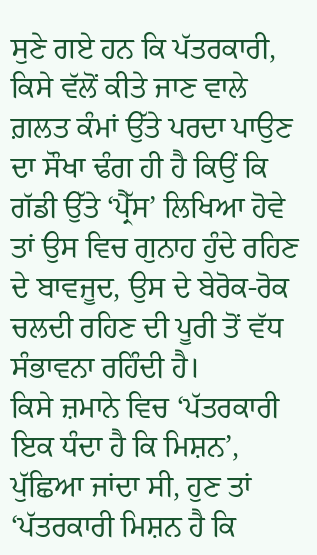ਸੁਣੇ ਗਏ ਹਨ ਕਿ ਪੱਤਰਕਾਰੀ, ਕਿਸੇ ਵੱਲੋਂ ਕੀਤੇ ਜਾਣ ਵਾਲੇ ਗ਼ਲਤ ਕੰਮਾਂ ਉੱਤੇ ਪਰਦਾ ਪਾਉਣ ਦਾ ਸੌਖਾ ਢੰਗ ਹੀ ਹੈ ਕਿਉਂ ਕਿ ਗੱਡੀ ਉੱਤੇ ‘ਪ੍ਰੈੱਸ’ ਲਿਖਿਆ ਹੋਵੇ ਤਾਂ ਉਸ ਵਿਚ ਗੁਨਾਹ ਹੁੰਦੇ ਰਹਿਣ ਦੇ ਬਾਵਜੂਦ, ਉਸ ਦੇ ਬੇਰੋਕ-ਰੋਕ ਚਲਦੀ ਰਹਿਣ ਦੀ ਪੂਰੀ ਤੋਂ ਵੱਧ ਸੰਭਾਵਨਾ ਰਹਿੰਦੀ ਹੈ।
ਕਿਸੇ ਜ਼ਮਾਨੇ ਵਿਚ ‘ਪੱਤਰਕਾਰੀ ਇਕ ਧੰਦਾ ਹੈ ਕਿ ਮਿਸ਼ਨ’, ਪੁੱਛਿਆ ਜਾਂਦਾ ਸੀ, ਹੁਣ ਤਾਂ ‘ਪੱਤਰਕਾਰੀ ਮਿਸ਼ਨ ਹੈ ਕਿ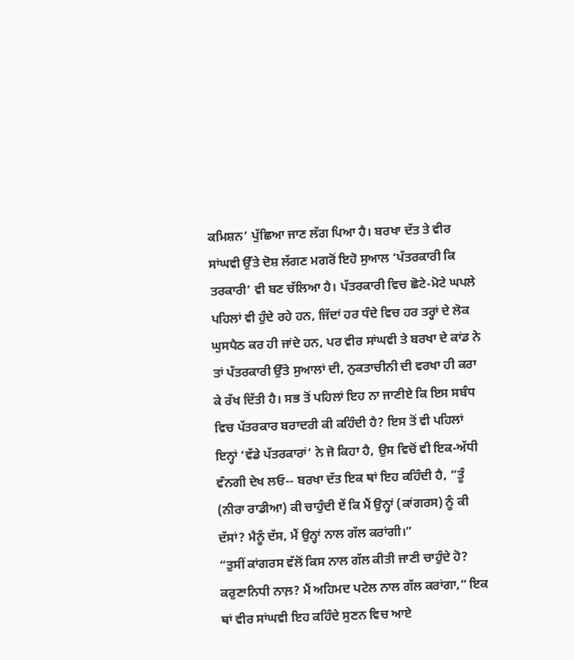ਕਮਿਸ਼ਨ’ ਪੁੱਛਿਆ ਜਾਣ ਲੱਗ ਪਿਆ ਹੈ। ਬਰਖਾ ਦੱਤ ਤੇ ਵੀਰ ਸਾਂਘਵੀ ਉੱਤੇ ਦੋਸ਼ ਲੱਗਣ ਮਗਰੋਂ ਇਹੋ ਸੁਆਲ ‘ਪੱਤਰਕਾਰੀ ਕਿ ਤਰਕਾਰੀ’ ਵੀ ਬਣ ਚੱਲਿਆ ਹੈ। ਪੱਤਰਕਾਰੀ ਵਿਚ ਛੋਟੇ-ਮੋਟੇ ਘਪਲੇ ਪਹਿਲਾਂ ਵੀ ਹੁੰਦੇ ਰਹੇ ਹਨ, ਜਿੱਦਾਂ ਹਰ ਧੰਦੇ ਵਿਚ ਹਰ ਤਰ੍ਹਾਂ ਦੇ ਲੋਕ ਘੁਸਪੈਠ ਕਰ ਹੀ ਜਾਂਦੇ ਹਨ, ਪਰ ਵੀਰ ਸਾਂਘਵੀ ਤੇ ਬਰਖਾ ਦੇ ਕਾਂਡ ਨੇ ਤਾਂ ਪੱਤਰਕਾਰੀ ਉੱਤੇ ਸੁਆਲਾਂ ਦੀ, ਨੁਕਤਾਚੀਨੀ ਦੀ ਵਰਖਾ ਹੀ ਕਰਾ ਕੇ ਰੱਖ ਦਿੱਤੀ ਹੈ। ਸਭ ਤੋਂ ਪਹਿਲਾਂ ਇਹ ਨਾ ਜਾਣੀਏ ਕਿ ਇਸ ਸਬੰਧ ਵਿਚ ਪੱਤਰਕਾਰ ਬਰਾਦਰੀ ਕੀ ਕਹਿੰਦੀ ਹੈ? ਇਸ ਤੋਂ ਵੀ ਪਹਿਲਾਂ ਇਨ੍ਹਾਂ ‘ਵੱਡੇ ਪੱਤਰਕਾਰਾਂ’ ਨੇ ਜੋ ਕਿਹਾ ਹੈ, ਉਸ ਵਿਚੋਂ ਵੀ ਇਕ-ਅੱਧੀ ਵੰਨਗੀ ਦੇਖ ਲਓ-- ਬਰਖਾ ਦੱਤ ਇਕ ਥਾਂ ਇਹ ਕਹਿੰਦੀ ਹੈ, “ਤੂੰ (ਨੀਰਾ ਰਾਡੀਆ) ਕੀ ਚਾਹੁੰਦੀ ਏਂ ਕਿ ਮੈਂ ਉਨ੍ਹਾਂ (ਕਾਂਗਰਸ) ਨੂੰ ਕੀ ਦੱਸਾਂ? ਮੈਨੂੰ ਦੱਸ, ਮੈਂ ਉਨ੍ਹਾਂ ਨਾਲ ਗੱਲ ਕਰਾਂਗੀ।”
“ਤੁਸੀਂ ਕਾਂਗਰਸ ਵੱਲੋਂ ਕਿਸ ਨਾਲ ਗੱਲ ਕੀਤੀ ਜਾਣੀ ਚਾਹੁੰਦੇ ਹੋ? ਕਰੁਣਾਨਿਧੀ ਨਾਲ਼? ਮੈਂ ਅਹਿਮਦ ਪਟੇਲ ਨਾਲ ਗੱਲ ਕਰਾਂਗਾ,” ਇਕ ਥਾਂ ਵੀਰ ਸਾਂਘਵੀ ਇਹ ਕਹਿੰਦੇ ਸੁਣਨ ਵਿਚ ਆਏ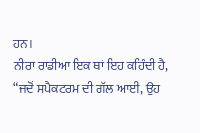ਹਨ।
ਨੀਰਾ ਰਾਡੀਆ ਇਕ ਥਾਂ ਇਹ ਕਹਿੰਦੀ ਹੈ, “ਜਦੋਂ ਸਪੈਕਟਰਮ ਦੀ ਗੱਲ ਆਈ, ਉਹ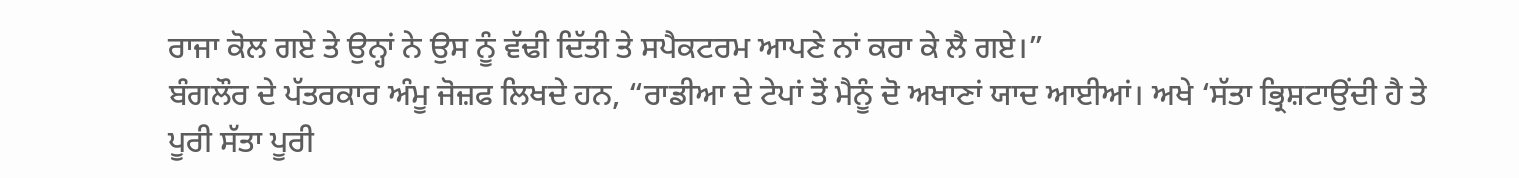ਰਾਜਾ ਕੋਲ ਗਏ ਤੇ ਉਨ੍ਹਾਂ ਨੇ ਉਸ ਨੂੰ ਵੱਢੀ ਦਿੱਤੀ ਤੇ ਸਪੈਕਟਰਮ ਆਪਣੇ ਨਾਂ ਕਰਾ ਕੇ ਲੈ ਗਏ।”
ਬੰਗਲੌਰ ਦੇ ਪੱਤਰਕਾਰ ਅੰਮੂ ਜੋਜ਼ਫ ਲਿਖਦੇ ਹਨ, “ਰਾਡੀਆ ਦੇ ਟੇਪਾਂ ਤੋਂ ਮੈਨੂੰ ਦੋ ਅਖਾਣਾਂ ਯਾਦ ਆਈਆਂ। ਅਖੇ ‘ਸੱਤਾ ਭ੍ਰਿਸ਼ਟਾਉਂਦੀ ਹੈ ਤੇ ਪੂਰੀ ਸੱਤਾ ਪੂਰੀ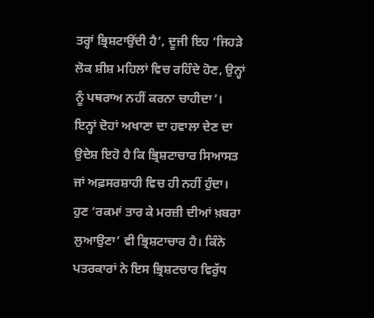ਤਰ੍ਹਾਂ ਭ੍ਰਿਸ਼ਟਾਉਂਦੀ ਹੈ’, ਦੂਜੀ ਇਹ ‘ਜਿਹੜੇ ਲੋਕ ਸ਼ੀਸ਼ ਮਹਿਲਾਂ ਵਿਚ ਰਹਿੰਦੇ ਹੋਣ, ਉਨ੍ਹਾਂ ਨੂੰ ਪਥਰਾਅ ਨਹੀਂ ਕਰਨਾ ਚਾਹੀਦਾ’। ਇਨ੍ਹਾਂ ਦੋਹਾਂ ਅਖਾਣਾ ਦਾ ਹਵਾਲਾ ਦੇਣ ਦਾ ਉਦੇਸ਼ ਇਹੋ ਹੈ ਕਿ ਭ੍ਰਿਸ਼ਟਾਚਾਰ ਸਿਆਸਤ ਜਾਂ ਅਫ਼ਸਰਸ਼ਾਹੀ ਵਿਚ ਹੀ ਨਹੀਂ ਹੁੰਦਾ। ਹੁਣ ‘ਰਕਮਾਂ ਤਾਰ ਕੇ ਮਰਜ਼ੀ ਦੀਆਂ ਖ਼ਬਰਾ ਲੁਆਉਣਾ’ ਵੀ ਭ੍ਰਿਸ਼ਟਾਚਾਰ ਹੈ। ਕਿੰਨੇ ਪਤਰਕਾਰਾਂ ਨੇ ਇਸ ਭ੍ਰਿਸ਼ਟਚਾਰ ਵਿਰੁੱਧ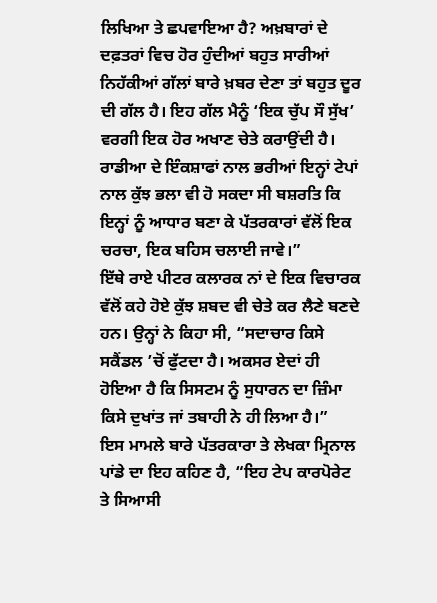ਲਿਖਿਆ ਤੇ ਛਪਵਾਇਆ ਹੈ? ਅਖ਼ਬਾਰਾਂ ਦੇ ਦਫ਼ਤਰਾਂ ਵਿਚ ਹੋਰ ਹੁੰਦੀਆਂ ਬਹੁਤ ਸਾਰੀਆਂ ਨਿਹੱਕੀਆਂ ਗੱਲਾਂ ਬਾਰੇ ਖ਼ਬਰ ਦੇਣਾ ਤਾਂ ਬਹੁਤ ਦੂਰ ਦੀ ਗੱਲ ਹੈ। ਇਹ ਗੱਲ ਮੈਨੂੰ ‘ਇਕ ਚੁੱਪ ਸੌ ਸੁੱਖ’ ਵਰਗੀ ਇਕ ਹੋਰ ਅਖਾਣ ਚੇਤੇ ਕਰਾਉਂਦੀ ਹੈ। ਰਾਡੀਆ ਦੇ ਇੰਕਸ਼ਾਫਾਂ ਨਾਲ ਭਰੀਆਂ ਇਨ੍ਹਾਂ ਟੇਪਾਂ ਨਾਲ ਕੁੱਝ ਭਲਾ ਵੀ ਹੋ ਸਕਦਾ ਸੀ ਬਸ਼ਰਤਿ ਕਿ ਇਨ੍ਹਾਂ ਨੂੰ ਆਧਾਰ ਬਣਾ ਕੇ ਪੱਤਰਕਾਰਾਂ ਵੱਲੋਂ ਇਕ ਚਰਚਾ, ਇਕ ਬਹਿਸ ਚਲਾਈ ਜਾਵੇ।”
ਇੱਥੇ ਰਾਏ ਪੀਟਰ ਕਲਾਰਕ ਨਾਂ ਦੇ ਇਕ ਵਿਚਾਰਕ ਵੱਲੋਂ ਕਹੇ ਹੋਏ ਕੁੱਝ ਸ਼ਬਦ ਵੀ ਚੇਤੇ ਕਰ ਲੈਣੇ ਬਣਦੇ ਹਨ। ਉਨ੍ਹਾਂ ਨੇ ਕਿਹਾ ਸੀ, “ਸਦਾਚਾਰ ਕਿਸੇ ਸਕੈਂਡਲ ’ਚੋਂ ਫੁੱਟਦਾ ਹੈ। ਅਕਸਰ ਏਦਾਂ ਹੀ ਹੋਇਆ ਹੈ ਕਿ ਸਿਸਟਮ ਨੂੰ ਸੁਧਾਰਨ ਦਾ ਜ਼ਿੰਮਾ ਕਿਸੇ ਦੁਖਾਂਤ ਜਾਂ ਤਬਾਹੀ ਨੇ ਹੀ ਲਿਆ ਹੈ।”
ਇਸ ਮਾਮਲੇ ਬਾਰੇ ਪੱਤਰਕਾਰਾ ਤੇ ਲੇਖਕਾ ਮ੍ਰਿਨਾਲ ਪਾਂਡੇ ਦਾ ਇਹ ਕਹਿਣ ਹੈ, “ਇਹ ਟੇਪ ਕਾਰਪੋਰੇਟ ਤੇ ਸਿਆਸੀ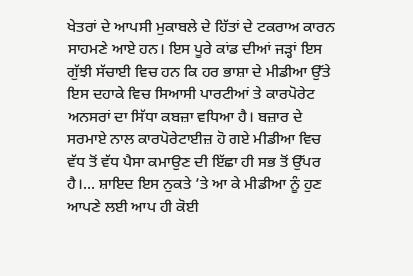ਖੇਤਰਾਂ ਦੇ ਆਪਸੀ ਮੁਕਾਬਲੇ ਦੇ ਹਿੱਤਾਂ ਦੇ ਟਕਰਾਅ ਕਾਰਨ ਸਾਹਮਣੇ ਆਏ ਹਨ। ਇਸ ਪੂਰੇ ਕਾਂਡ ਦੀਆਂ ਜੜ੍ਹਾਂ ਇਸ ਗੁੱਝੀ ਸੱਚਾਈ ਵਿਚ ਹਨ ਕਿ ਹਰ ਭਾਸ਼ਾ ਦੇ ਮੀਡੀਆ ਉੱਤੇ ਇਸ ਦਹਾਕੇ ਵਿਚ ਸਿਆਸੀ ਪਾਰਟੀਆਂ ਤੇ ਕਾਰਪੋਰੇਟ ਅਨਸਰਾਂ ਦਾ ਸਿੱਧਾ ਕਬਜ਼ਾ ਵਧਿਆ ਹੈ। ਬਜ਼ਾਰ ਦੇ ਸਰਮਾਏ ਨਾਲ ਕਾਰਪੋਰੇਟਾਈਜ਼ ਹੋ ਗਏ ਮੀਡੀਆ ਵਿਚ ਵੱਧ ਤੋਂ ਵੱਧ ਪੈਸਾ ਕਮਾਉਣ ਦੀ ਇੱਛਾ ਹੀ ਸਭ ਤੋਂ ਉੱਪਰ ਹੈ।... ਸ਼ਾਇਦ ਇਸ ਨੁਕਤੇ ’ਤੇ ਆ ਕੇ ਮੀਡੀਆ ਨੂੰ ਹੁਣ ਆਪਣੇ ਲਈ ਆਪ ਹੀ ਕੋਈ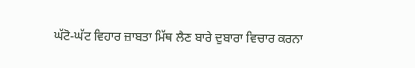ਘੱਟੋ-ਘੱਟ ਵਿਹਾਰ ਜ਼ਾਬਤਾ ਮਿੱਥ ਲੈਣ ਬਾਰੇ ਦੁਬਾਰਾ ਵਿਚਾਰ ਕਰਨਾ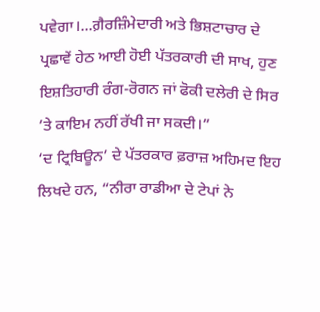ਪਵੇਗਾ।...ਗ਼ੈਰਜ਼ਿੰਮੇਦਾਰੀ ਅਤੇ ਭਿਸ਼ਟਾਚਾਰ ਦੇ ਪ੍ਰਛਾਵੇਂ ਹੇਠ ਆਈ ਹੋਈ ਪੱਤਰਕਾਰੀ ਦੀ ਸਾਖ, ਹੁਣ ਇਸ਼ਤਿਹਾਰੀ ਰੰਗ-ਰੋਗਨ ਜਾਂ ਫੋਕੀ ਦਲੇਰੀ ਦੇ ਸਿਰ ’ਤੇ ਕਾਇਮ ਨਹੀਂ ਰੱਖੀ ਜਾ ਸਕਦੀ।”
‘ਦ ਟ੍ਰਿਬਿਊਨ’ ਦੇ ਪੱਤਰਕਾਰ ਫ਼ਰਾਜ਼ ਅਹਿਮਦ ਇਹ ਲਿਖਦੇ ਹਨ, “ਨੀਰਾ ਰਾਡੀਆ ਦੇ ਟੇਪਾਂ ਨੇ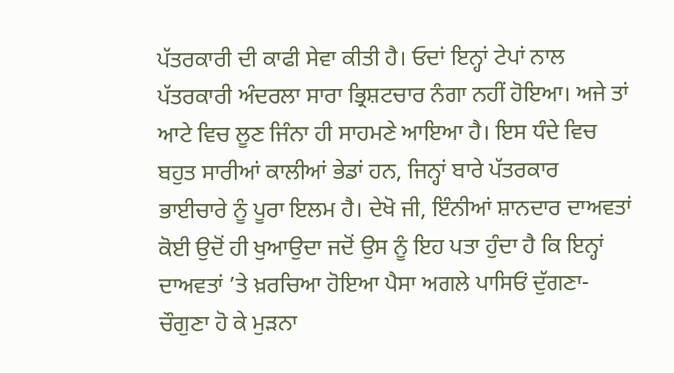ਪੱਤਰਕਾਰੀ ਦੀ ਕਾਫੀ ਸੇਵਾ ਕੀਤੀ ਹੈ। ਓਦਾਂ ਇਨ੍ਹਾਂ ਟੇਪਾਂ ਨਾਲ ਪੱਤਰਕਾਰੀ ਅੰਦਰਲਾ ਸਾਰਾ ਭ੍ਰਿਸ਼ਟਚਾਰ ਨੰਗਾ ਨਹੀਂ ਹੋਇਆ। ਅਜੇ ਤਾਂ ਆਟੇ ਵਿਚ ਲੂਣ ਜਿੰਨਾ ਹੀ ਸਾਹਮਣੇ ਆਇਆ ਹੈ। ਇਸ ਧੰਦੇ ਵਿਚ ਬਹੁਤ ਸਾਰੀਆਂ ਕਾਲੀਆਂ ਭੇਡਾਂ ਹਨ, ਜਿਨ੍ਹਾਂ ਬਾਰੇ ਪੱਤਰਕਾਰ ਭਾਈਚਾਰੇ ਨੂੰ ਪੂਰਾ ਇਲਮ ਹੈ। ਦੇਖੋ ਜੀ, ਇੰਨੀਆਂ ਸ਼ਾਨਦਾਰ ਦਾਅਵਤਾਂ ਕੋਈ ਉਦੋਂ ਹੀ ਖੁਆਉਦਾ ਜਦੋਂ ਉਸ ਨੂੰ ਇਹ ਪਤਾ ਹੁੰਦਾ ਹੈ ਕਿ ਇਨ੍ਹਾਂ ਦਾਅਵਤਾਂ ’ਤੇ ਖ਼ਰਚਿਆ ਹੋਇਆ ਪੈਸਾ ਅਗਲੇ ਪਾਸਿਓਂ ਦੁੱਗਣਾ-ਚੌਗੁਣਾ ਹੋ ਕੇ ਮੁੜਨਾ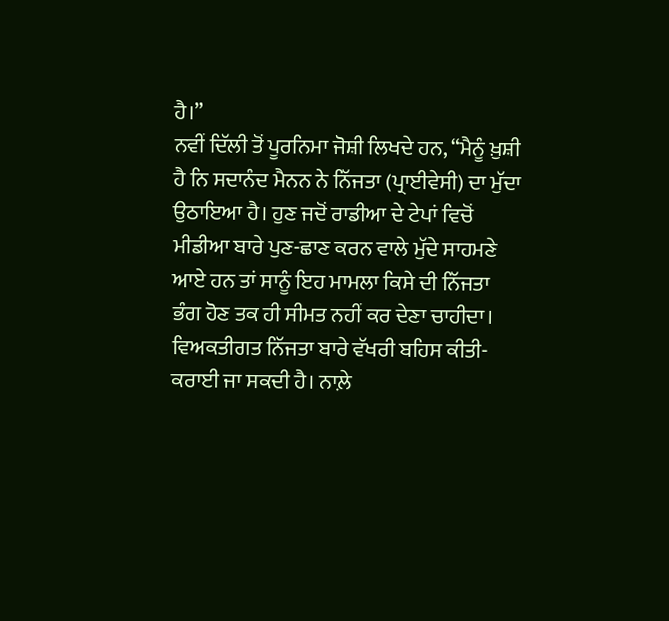ਹੈ।”
ਨਵੀਂ ਦਿੱਲੀ ਤੋਂ ਪੂਰਨਿਮਾ ਜੋਸ਼ੀ ਲਿਖਦੇ ਹਨ, “ਮੈਨੂੰ ਖ਼ੁਸ਼ੀ ਹੈ ਨਿ ਸਦਾਨੰਦ ਮੈਨਨ ਨੇ ਨਿੱਜਤਾ (ਪ੍ਰਾਈਵੇਸੀ) ਦਾ ਮੁੱਦਾ ਉਠਾਇਆ ਹੈ। ਹੁਣ ਜਦੋਂ ਰਾਡੀਆ ਦੇ ਟੇਪਾਂ ਵਿਚੋਂ ਮੀਡੀਆ ਬਾਰੇ ਪੁਣ-ਛਾਣ ਕਰਨ ਵਾਲੇ ਮੁੱਦੇ ਸਾਹਮਣੇ ਆਏ ਹਨ ਤਾਂ ਸਾਨੂੰ ਇਹ ਮਾਮਲਾ ਕਿਸੇ ਦੀ ਨਿੱਜਤਾ ਭੰਗ ਹੋਣ ਤਕ ਹੀ ਸੀਮਤ ਨਹੀਂ ਕਰ ਦੇਣਾ ਚਾਹੀਦਾ। ਵਿਅਕਤੀਗਤ ਨਿੱਜਤਾ ਬਾਰੇ ਵੱਖਰੀ ਬਹਿਸ ਕੀਤੀ-ਕਰਾਈ ਜਾ ਸਕਦੀ ਹੈ। ਨਾਲ਼ੇ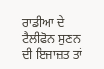ਰਾਡੀਆ ਦੇ ਟੈਲੀਫੋਨ ਸੁਣਨ ਦੀ ਇਜਾਜ਼ਤ ਤਾਂ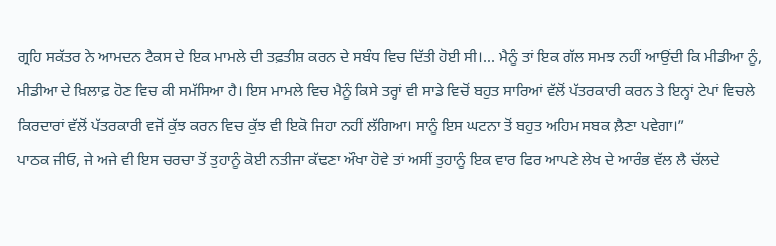ਗ੍ਰਹਿ ਸਕੱਤਰ ਨੇ ਆਮਦਨ ਟੈਕਸ ਦੇ ਇਕ ਮਾਮਲੇ ਦੀ ਤਫ਼ਤੀਸ਼ ਕਰਨ ਦੇ ਸਬੰਧ ਵਿਚ ਦਿੱਤੀ ਹੋਈ ਸੀ।... ਮੈਨੂੰ ਤਾਂ ਇਕ ਗੱਲ ਸਮਝ ਨਹੀਂ ਆਉਂਦੀ ਕਿ ਮੀਡੀਆ ਨੂੰ, ਮੀਡੀਆ ਦੇ ਖ਼ਿਲਾਫ਼ ਹੋਣ ਵਿਚ ਕੀ ਸਮੱਸਿਆ ਹੈ। ਇਸ ਮਾਮਲੇ ਵਿਚ ਮੈਨੂੰ ਕਿਸੇ ਤਰ੍ਹਾਂ ਵੀ ਸਾਡੇ ਵਿਚੋਂ ਬਹੁਤ ਸਾਰਿਆਂ ਵੱਲੋਂ ਪੱਤਰਕਾਰੀ ਕਰਨ ਤੇ ਇਨ੍ਹਾਂ ਟੇਪਾਂ ਵਿਚਲੇ ਕਿਰਦਾਰਾਂ ਵੱਲੋਂ ਪੱਤਰਕਾਰੀ ਵਜੋਂ ਕੁੱਝ ਕਰਨ ਵਿਚ ਕੁੱਝ ਵੀ ਇਕੋ ਜਿਹਾ ਨਹੀਂ ਲੱਗਿਆ। ਸਾਨੂੰ ਇਸ ਘਟਨਾ ਤੋਂ ਬਹੁਤ ਅਹਿਮ ਸਬਕ ਲ਼ੈਣਾ ਪਵੇਗਾ।”
ਪਾਠਕ ਜੀਓ, ਜੇ ਅਜੇ ਵੀ ਇਸ ਚਰਚਾ ਤੋਂ ਤੁਹਾਨੂੰ ਕੋਈ ਨਤੀਜਾ ਕੱਢਣਾ ਔਖਾ ਹੋਵੇ ਤਾਂ ਅਸੀਂ ਤੁਹਾਨੂੰ ਇਕ ਵਾਰ ਫਿਰ ਆਪਣੇ ਲੇਖ ਦੇ ਆਰੰਭ ਵੱਲ ਲੈ ਚੱਲਦੇ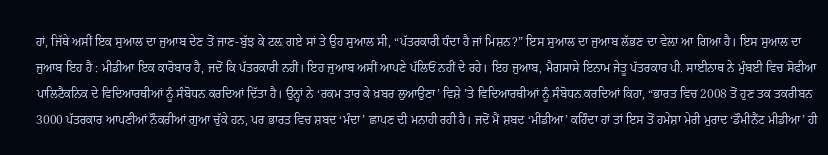ਹਾਂ, ਜਿੱਥੇ ਅਸੀਂ ਇਕ ਸੁਆਲ ਦਾ ਜੁਆਬ ਦੇਣ ਤੋਂ ਜਾਣ-ਬੁੱਝ ਕੇ ਟਲ਼ ਗਏ ਸਾਂ ਤੇ ਉਹ ਸੁਆਲ ਸੀ, “ਪੱਤਰਕਾਰੀ ਧੰਦਾ ਹੈ ਜਾਂ ਮਿਸ਼ਨ?” ਇਸ ਸੁਆਲ ਦਾ ਜੁਆਬ ਲੱਭਣ ਦਾ ਵੇਲ਼ਾ ਆ ਗਿਆ ਹੈ। ਇਸ ਸੁਆਲ ਦਾ ਜੁਆਬ ਇਹ ਹੈ : ਮੀਡੀਆ ਇਕ ਕਾਰੋਬਾਰ ਹੈ, ਜਦੋਂ ਕਿ ਪੱਤਰਕਾਰੀ ਨਹੀਂ। ਇਹ ਜੁਆਬ ਅਸੀਂ ਆਪਣੇ ਪੱਲਿਓਂ ਨਹੀਂ ਦੇ ਰਹੇ। ਇਹ ਜੁਆਬ, ਮੈਗਸਾਸੇ ਇਨਾਮ ਜੇਤੂ ਪੱਤਰਕਾਰ ਪੀ. ਸਾਈਨਾਥ ਨੇ ਮੁੰਬਈ ਵਿਚ ਸੋਫੀਆ ਪਾਲਿਟੈਕਨਿਕ ਦੇ ਵਿਦਿਆਰਥੀਆਂ ਨੂੰ ਸੰਬੋਧਨ ਕਰਦਿਆਂ ਦਿੱਤਾ ਹੈ। ਉਨ੍ਹਾਂ ਨੇ ‘ਰਕਮ ਤਾਰ ਕੇ ਖ਼ਬਰ ਲੁਆਉਣਾ’ ਵਿਸ਼ੇ ’ਤੇ ਵਿਦਿਆਰਥੀਆਂ ਨੂੰ ਸੰਬੋਧਨ ਕਰਦਿਆਂ ਕਿਹਾ, “ਭਾਰਤ ਵਿਚ 2008 ਤੋਂ ਹੁਣ ਤਕ ਤਕਰੀਬਨ 3000 ਪੱਤਰਕਾਰ ਆਪਣੀਆਂ ਨੌਕਰੀਆਂ ਗੁਆ ਚੁੱਕੇ ਹਨ, ਪਰ ਭਾਰਤ ਵਿਚ ਸ਼ਬਦ ‘ਮੰਦਾ’ ਛਾਪਣ ਦੀ ਮਨਾਹੀ ਰਹੀ ਹੈ। ਜਦੋਂ ਮੈਂ ਸ਼ਬਦ ‘ਮੀਡੀਆ’ ਕਹਿੰਦਾ ਹਾਂ ਤਾਂ ਇਸ ਤੋਂ ਹਮੇਸ਼ਾ ਮੇਰੀ ਮੁਰਾਦ ‘ਡੌਮੀਨੈਂਟ ਮੀਡੀਆ’ ਹੀ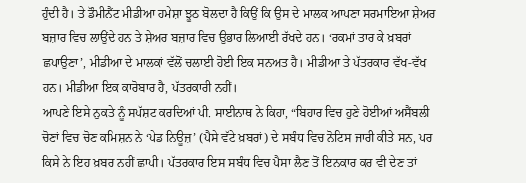ਹੁੰਦੀ ਹੈ। ਤੇ ਡੌਮੀਨੈਂਟ ਮੀਡੀਆ ਹਮੇਸ਼ਾ ਝੂਠ ਬੋਲਦਾ ਹੈ ਕਿਉਂ ਕਿ ਉਸ ਦੇ ਮਾਲਕ ਆਪਣਾ ਸਰਮਾਇਆ ਸ਼ੇਅਰ ਬਜ਼ਾਰ ਵਿਚ ਲਾਉਂਦੇ ਹਨ ਤੇ ਸ਼ੇਅਰ ਬਜ਼ਾਰ ਵਿਚ ਉਭਾਰ ਲਿਆਈ ਰੱਖਦੇ ਹਨ। ‘ਰਕਮਾਂ ਤਾਰ ਕੇ ਖ਼ਬਰਾਂ ਛਪਾਉਣਾ’, ਮੀਡੀਆ ਦੇ ਮਾਲਕਾਂ ਵੱਲੋਂ ਚਲਾਈ ਹੋਈ ਇਕ ਸਨਅਤ ਹੈ। ਮੀਡੀਆ ਤੇ ਪੱਤਰਕਾਰ ਵੱਖ-ਵੱਖ ਹਨ। ਮੀਡੀਆ ਇਕ ਕਾਰੋਬਾਰ ਹੈ, ਪੱਤਰਕਾਰੀ ਨਹੀਂ।
ਆਪਣੇ ਇਸੇ ਨੁਕਤੇ ਨੂੰ ਸਪੱਸ਼ਟ ਕਰਦਿਆਂ ਪੀ. ਸਾਈਨਾਥ ਨੇ ਕਿਹਾ, “ਬਿਹਾਰ ਵਿਚ ਹੁਣੇ ਹੋਈਆਂ ਅਸੈਂਬਲੀ ਚੋਣਾਂ ਵਿਚ ਚੋਣ ਕਮਿਸ਼ਨ ਨੇ ‘ਪੇਡ ਨਿਊਜ਼’ (ਪੈਸੇ ਵੱਟੇ ਖ਼ਬਰਾਂ) ਦੇ ਸਬੰਧ ਵਿਚ ਨੋਟਿਸ ਜਾਰੀ ਕੀਤੇ ਸਨ, ਪਰ ਕਿਸੇ ਨੇ ਇਹ ਖ਼ਬਰ ਨਹੀਂ ਛਾਪੀ। ਪੱਤਰਕਾਰ ਇਸ ਸਬੰਧ ਵਿਚ ਪੈਸਾ ਲੈਣ ਤੋਂ ਇਨਕਾਰ ਕਰ ਵੀ ਦੇਣ ਤਾਂ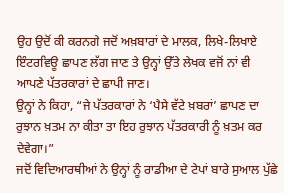ਉਹ ਉਦੋਂ ਕੀ ਕਰਨਗੇ ਜਦੋਂ ਅਖ਼ਬਾਰਾਂ ਦੇ ਮਾਲਕ, ਲਿਖੇ-ਲਿਖਾਏ ਇੰਟਰਵਿਊ ਛਾਪਣ ਲੱਗ ਜਾਣ ਤੇ ਉਨ੍ਹਾਂ ਉੱਤੇ ਲੇਖਕ ਵਜੋਂ ਨਾਂ ਵੀ ਆਪਣੇ ਪੱਤਰਕਾਰਾਂ ਦੇ ਛਾਪੀ ਜਾਣ।
ਉਨ੍ਹਾਂ ਨੇ ਕਿਹਾ, “ਜੇ ਪੱਤਰਕਾਰਾਂ ਨੇ ‘ਪੈਸੇ ਵੱਟੇ ਖ਼ਬਰਾਂ’ ਛਾਪਣ ਦਾ ਰੁਝਾਨ ਖ਼ਤਮ ਨਾ ਕੀਤਾ ਤਾ ਇਹ ਰੁਝਾਨ ਪੱਤਰਕਾਰੀ ਨੂੰ ਖ਼ਤਮ ਕਰ ਦੇਵੇਗਾ।”
ਜਦੋਂ ਵਿਦਿਆਰਥੀਆਂ ਨੇ ਉਨ੍ਹਾਂ ਨੂੰ ਰਾਡੀਆ ਦੇ ਟੇਪਾਂ ਬਾਰੇ ਸੁਆਲ ਪੁੱਛੇ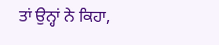ਤਾਂ ਉਨ੍ਹਾਂ ਨੇ ਕਿਹਾ,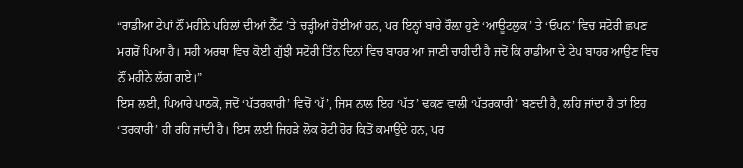“ਰਾਡੀਆ ਟੇਪਾਂ ਨੌਂ ਮਹੀਨੇ ਪਹਿਲਾਂ ਦੀਆਂ ਨੈੱਟ ’ਤੇ ਚੜ੍ਹੀਆਂ ਹੋਈਆਂ ਹਨ, ਪਰ ਇਨ੍ਹਾਂ ਬਾਰੇ ਰੌਲ਼ਾ ਹੁਣੇ ‘ਆਊਟਲੁਕ’ ਤੇ ‘ਓਪਨ’ ਵਿਚ ਸਟੋਰੀ ਛਪਣ ਮਗਰੋਂ ਪਿਆ ਹੈ। ਸਹੀ ਅਰਥਾ ਵਿਚ ਕੋਈ ਗੁੱਝੀ ਸਟੋਰੀ ਤਿੰਨ ਦਿਨਾਂ ਵਿਚ ਬਾਹਰ ਆ ਜਾਣੀ ਚਾਹੀਦੀ ਹੈ ਜਦੋਂ ਕਿ ਰਾਡੀਆ ਦੇ ਟੇਪ ਬਾਹਰ ਆਉਣ ਵਿਚ ਨੌਂ ਮਹੀਨੇ ਲੱਗ ਗਏ।”
ਇਸ ਲਈ, ਪਿਆਰੇ ਪਾਠਕੋ, ਜਦੋਂ ‘ਪੱਤਰਕਾਰੀ’ ਵਿਚੋਂ ‘ਪੱ’, ਜਿਸ ਨਾਲ ਇਹ ‘ਪੱਤ’ ਢਕਣ ਵਾਲੀ ‘ਪੱਤਰਕਾਰੀ’ ਬਣਦੀ ਹੈ, ਲਹਿ ਜਾਂਦਾ ਹੈ ਤਾਂ ਇਹ ‘ਤਰਕਾਰੀ’ ਹੀ ਰਹਿ ਜਾਂਦੀ ਹੈ। ਇਸ ਲਈ ਜਿਹੜੇ ਲੋਕ ਰੋਟੀ ਹੋਰ ਕਿਤੋਂ ਕਮਾਉਂਦੇ ਹਨ, ਪਰ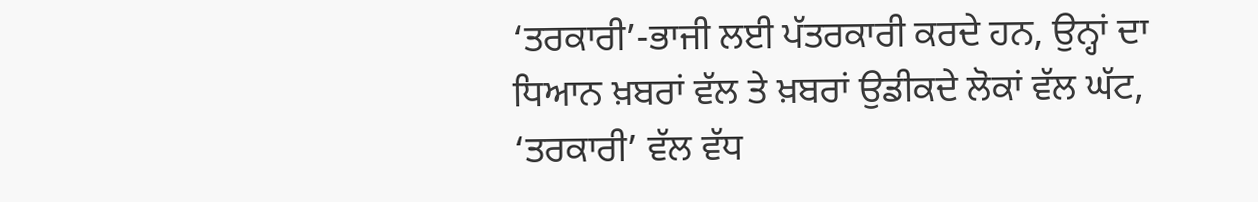‘ਤਰਕਾਰੀ’-ਭਾਜੀ ਲਈ ਪੱਤਰਕਾਰੀ ਕਰਦੇ ਹਨ, ਉਨ੍ਹਾਂ ਦਾ ਧਿਆਨ ਖ਼ਬਰਾਂ ਵੱਲ ਤੇ ਖ਼ਬਰਾਂ ਉਡੀਕਦੇ ਲੋਕਾਂ ਵੱਲ ਘੱਟ, ‘ਤਰਕਾਰੀ’ ਵੱਲ ਵੱਧ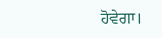ਹੋਵੇਗਾ।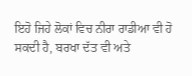ਇਹੋ ਜਿਹੇ ਲੋਕਾਂ ਵਿਚ ਨੀਰਾ ਰਾਡੀਆ ਵੀ ਹੋ ਸਕਦੀ ਹੈ, ਬਰਖਾ ਦੱਤ ਵੀ ਅਤੇ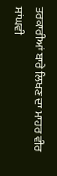ਤਰਕਾਰੀਆਂ ਬਾਰੇ ਲਿਖਣ ਦਾ ਮਾਹਰ ਵੀਰ ਸਾਂਘਵੀ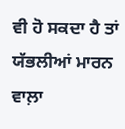ਵੀ ਹੋ ਸਕਦਾ ਹੈ ਤਾਂ ਯੱਭਲੀਆਂ ਮਾਰਨ ਵਾਲ਼ਾ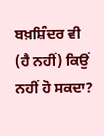ਬਖ਼ਸ਼ਿੰਦਰ ਵੀ (ਹੈ ਨਹੀਂ) ਕਿਉਂ ਨਹੀਂ ਹੋ ਸਕਦਾ?